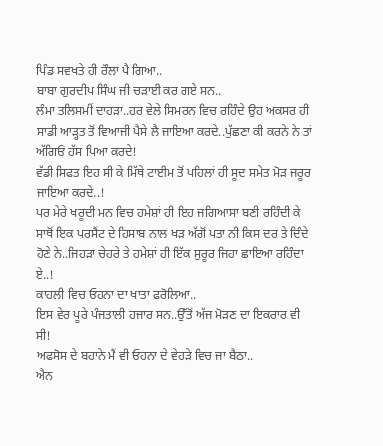ਪਿੰਡ ਸਵਖਤੇ ਹੀ ਰੌਲਾ ਪੈ ਗਿਆ..
ਬਾਬਾ ਗੁਰਦੀਪ ਸਿੰਘ ਜੀ ਚੜਾਈ ਕਰ ਗਏ ਸਨ..
ਲੰਮਾ ਤਲਿਸਮੀਂ ਦਾਹੜਾ..ਹਰ ਵੇਲੇ ਸਿਮਰਨ ਵਿਚ ਰਹਿੰਦੇ ਉਹ ਅਕਸਰ ਹੀ ਸਾਡੀ ਆੜ੍ਹਤ ਤੋਂ ਵਿਆਜੀ ਪੈਸੇ ਲੈ ਜਾਇਆ ਕਰਦੇ..ਪੁੱਛਣਾ ਕੀ ਕਰਨੇ ਨੇ ਤਾਂ ਅੱਗਿਓਂ ਹੱਸ ਪਿਆ ਕਰਦੇ!
ਵੱਡੀ ਸਿਫਤ ਇਹ ਸੀ ਕੇ ਮਿੱਥੇ ਟਾਈਮ ਤੋਂ ਪਹਿਲਾਂ ਹੀ ਸੂਦ ਸਮੇਤ ਮੋੜ ਜਰੂਰ ਜਾਇਆ ਕਰਦੇ..!
ਪਰ ਮੇਰੇ ਖਰੂਦੀ ਮਨ ਵਿਚ ਹਮੇਸ਼ਾਂ ਹੀ ਇਹ ਜਗਿਆਸਾ ਬਣੀ ਰਹਿੰਦੀ ਕੇ ਸਾਥੋਂ ਇਕ ਪਰਸੈਂਟ ਦੇ ਹਿਸਾਬ ਨਾਲ ਖੜ ਅੱਗੋਂ ਪਤਾ ਨੀ ਕਿਸ ਦਰ ਤੇ ਦਿੰਦੇ ਹੋਣੇ ਨੇ..ਜਿਹੜਾ ਚੇਹਰੇ ਤੇ ਹਮੇਸ਼ਾਂ ਹੀ ਇੱਕ ਸੁਰੂਰ ਜਿਹਾ ਛਾਇਆ ਰਹਿੰਦਾ ਏ..!
ਕਾਹਲੀ ਵਿਚ ਓਹਨਾ ਦਾ ਖਾਤਾ ਫਰੋਲਿਆ..
ਇਸ ਵੇਰ ਪੂਰੇ ਪੰਜਤਾਲੀ ਹਜਾਰ ਸਨ..ਉੱਤੋਂ ਅੱਜ ਮੋੜਣ ਦਾ ਇਕਰਾਰ ਵੀ ਸੀ!
ਅਫਸੋਸ ਦੇ ਬਹਾਨੇ ਮੈਂ ਵੀ ਓਹਨਾ ਦੇ ਵੇਹੜੇ ਵਿਚ ਜਾ ਬੈਠਾ..
ਐਨ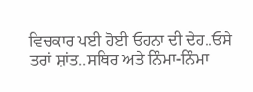ਵਿਚਕਾਰ ਪਈ ਹੋਈ ਓਹਨਾ ਦੀ ਦੇਹ..ਓਸੇ ਤਰਾਂ ਸ਼ਾਂਤ..ਸਥਿਰ ਅਤੇ ਨਿੰਮਾ-ਨਿੰਮਾ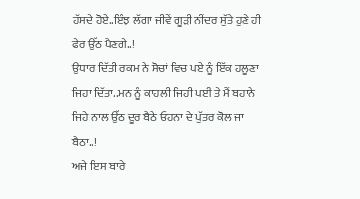ਹੱਸਦੇ ਹੋਏ..ਇੰਝ ਲੱਗਾ ਜੀਵੇਂ ਗੂੜੀ ਨੀਂਦਰ ਸੁੱਤੇ ਹੁਣੇ ਹੀ ਫੇਰ ਉੱਠ ਪੈਣਗੇ..!
ਉਧਾਰ ਦਿੱਤੀ ਰਕਮ ਨੇ ਸੋਚਾਂ ਵਿਚ ਪਏ ਨੂੰ ਇੱਕ ਹਲੂਣਾ ਜਿਹਾ ਦਿੱਤਾ..ਮਨ ਨੂੰ ਕਾਹਲੀ ਜਿਹੀ ਪਈ ਤੇ ਮੈਂ ਬਹਾਨੇ ਜਿਹੇ ਨਾਲ ਉੱਠ ਦੂਰ ਬੈਠੇ ਓਹਨਾ ਦੇ ਪੁੱਤਰ ਕੋਲ ਜਾ ਬੈਠਾ..!
ਅਜੇ ਇਸ ਬਾਰੇ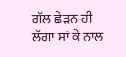ਗੱਲ ਛੇੜਨ ਹੀ ਲੱਗਾ ਸਾਂ ਕੇ ਨਾਲ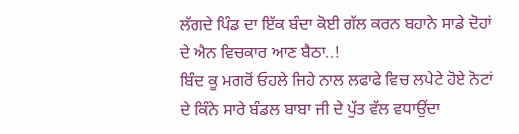ਲੱਗਦੇ ਪਿੰਡ ਦਾ ਇੱਕ ਬੰਦਾ ਕੋਈ ਗੱਲ ਕਰਨ ਬਹਾਨੇ ਸਾਡੇ ਦੋਹਾਂ ਦੇ ਐਨ ਵਿਚਕਾਰ ਆਣ ਬੈਠਾ..!
ਬਿੰਦ ਕੂ ਮਗਰੋਂ ਓਹਲੇ ਜਿਹੇ ਨਾਲ ਲਫਾਫੇ ਵਿਚ ਲਪੇਟੇ ਹੋਏ ਨੋਟਾਂ ਦੇ ਕਿੰਨੇ ਸਾਰੇ ਬੰਡਲ ਬਾਬਾ ਜੀ ਦੇ ਪੁੱਤ ਵੱਲ ਵਧਾਉਂਦਾ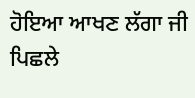ਹੋਇਆ ਆਖਣ ਲੱਗਾ ਜੀ ਪਿਛਲੇ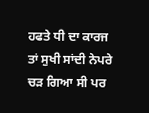ਹਫਤੇ ਧੀ ਦਾ ਕਾਰਜ ਤਾਂ ਸੁਖੀ ਸਾਂਦੀ ਨੇਪਰੇ ਚੜ ਗਿਆ ਸੀ ਪਰ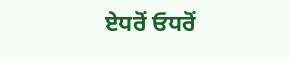ਏਧਰੋਂ ਓਧਰੋਂ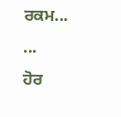ਰਕਮ...
...
ਹੋਰ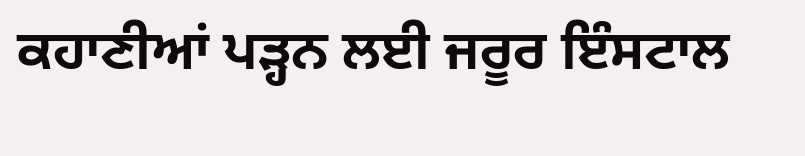ਕਹਾਣੀਆਂ ਪੜ੍ਹਨ ਲਈ ਜਰੂਰ ਇੰਸਟਾਲ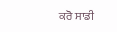ਕਰੋ ਸਾਡੀ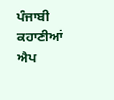ਪੰਜਾਬੀ ਕਹਾਣੀਆਂ ਐਪ